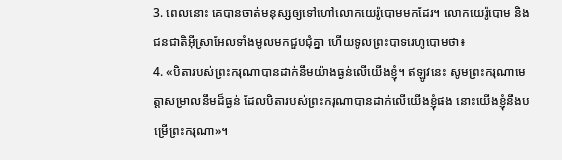3. ពេលនោះ គេបានចាត់មនុស្សឲ្យទៅហៅលោកយេរ៉ូបោមមកដែរ។ លោកយេរ៉ូបោម និងជនជាតិអ៊ីស្រាអែលទាំងមូលមកជួបជុំគ្នា ហើយទូលព្រះបាទរេហូបោមថា៖
4. «បិតារបស់ព្រះករុណាបានដាក់នឹមយ៉ាងធ្ងន់លើយើងខ្ញុំ។ ឥឡូវនេះ សូមព្រះករុណាមេត្តាសម្រាលនឹមដ៏ធ្ងន់ ដែលបិតារបស់ព្រះករុណាបានដាក់លើយើងខ្ញុំផង នោះយើងខ្ញុំនឹងបម្រើព្រះករុណា»។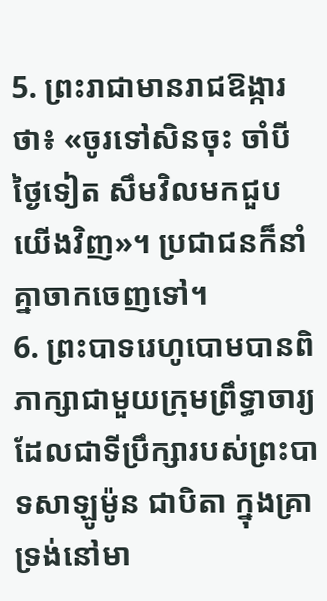5. ព្រះរាជាមានរាជឱង្ការថា៖ «ចូរទៅសិនចុះ ចាំបីថ្ងៃទៀត សឹមវិលមកជួបយើងវិញ»។ ប្រជាជនក៏នាំគ្នាចាកចេញទៅ។
6. ព្រះបាទរេហូបោមបានពិភាក្សាជាមួយក្រុមព្រឹទ្ធាចារ្យ ដែលជាទីប្រឹក្សារបស់ព្រះបាទសាឡូម៉ូន ជាបិតា ក្នុងគ្រាទ្រង់នៅមា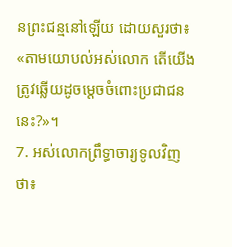នព្រះជន្មនៅឡើយ ដោយសួរថា៖ «តាមយោបល់អស់លោក តើយើងត្រូវឆ្លើយដូចម្ដេចចំពោះប្រជាជននេះ?»។
7. អស់លោកព្រឹទ្ធាចារ្យទូលវិញថា៖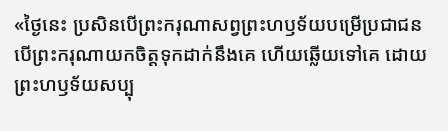«ថ្ងៃនេះ ប្រសិនបើព្រះករុណាសព្វព្រះហឫទ័យបម្រើប្រជាជន បើព្រះករុណាយកចិត្តទុកដាក់នឹងគេ ហើយឆ្លើយទៅគេ ដោយព្រះហឫទ័យសប្បុ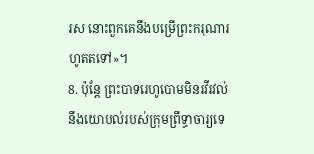រស នោះពួកគេនឹងបម្រើព្រះករុណារហូតតទៅ»។
8. ប៉ុន្តែ ព្រះបាទរេហូបោមមិនរវីរវល់នឹងយោបល់របស់ក្រុមព្រឹទ្ធាចារ្យទេ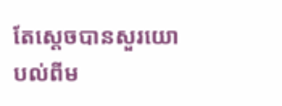តែស្ដេចបានសួរយោបល់ពីម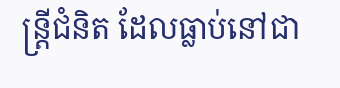ន្ត្រីជំនិត ដែលធ្លាប់នៅជា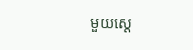មួយស្ដេ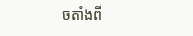ចតាំងពី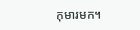កុមារមក។